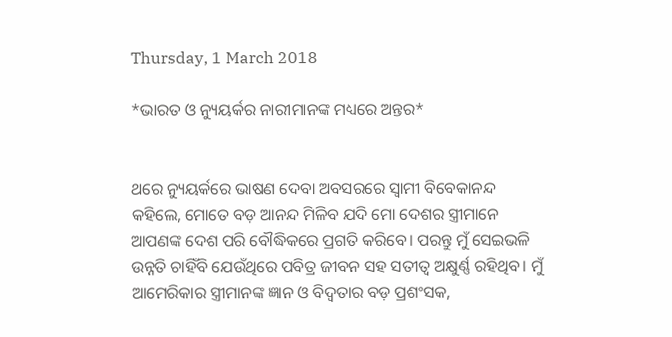Thursday, 1 March 2018

*ଭାରତ ଓ ନ୍ୟୁୟର୍କର ନାରୀମାନଙ୍କ ମଧ୍ୟରେ ଅନ୍ତର*


ଥରେ ନ୍ୟୁୟର୍କରେ ଭାଷଣ ଦେବା ଅବସରରେ ସ୍ୱାମୀ ବିବେକାନନ୍ଦ କହିଲେ, ମୋତେ ବଡ଼ ଆନନ୍ଦ ମିଳିବ ଯଦି ମୋ ଦେଶର ସ୍ତ୍ରୀମାନେ ଆପଣଙ୍କ ଦେଶ ପରି ବୌଦ୍ଧିକରେ ପ୍ରଗତି କରିବେ। ପରନ୍ତୁ ମୁଁ ସେଇଭଳି ଉନ୍ନତି ଚାହିଁବି ଯେଉଁଥିରେ ପବିତ୍ର ଜୀବନ ସହ ସତୀତ୍ୱ ଅକ୍ଷୁର୍ଣ୍ଣ ରହିଥିବ। ମୁଁ ଆମେରିକାର ସ୍ତ୍ରୀମାନଙ୍କ ଜ୍ଞାନ ଓ ବିଦ୍ୱତାର ବଡ଼ ପ୍ରଶଂସକ,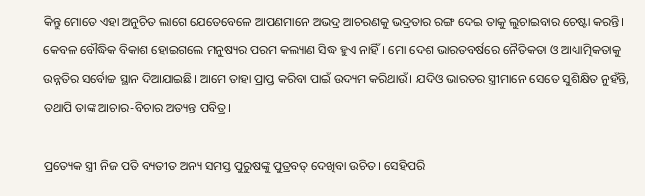କିନ୍ତୁ ମୋତେ ଏହା ଅନୁଚିତ ଲାଗେ ଯେତେବେଳେ ଆପଣମାନେ ଅଭଦ୍ର ଆଚରଣକୁ ଭଦ୍ରତାର ରଙ୍ଗ ଦେଇ ତାକୁ ଲୁଚାଇବାର ଚେଷ୍ଟା କରନ୍ତି। କେବଳ ବୌଦ୍ଧିକ ବିକାଶ ହୋଇଗଲେ ମନୁଷ୍ୟର ପରମ କଲ୍ୟାଣ ସିଦ୍ଧ ହୁଏ ନାହିଁ। ମୋ ଦେଶ ଭାରତବର୍ଷରେ ନୈତିକତା ଓ ଆଧ୍ୟାତ୍ମିକତାକୁ ଉନ୍ନତିର ସର୍ବୋଚ୍ଚ ସ୍ଥାନ ଦିଆଯାଇଛି। ଆମେ ତାହା ପ୍ରାପ୍ତ କରିବା ପାଇଁ ଉଦ୍ୟମ କରିଥାଉଁ। ଯଦିଓ ଭାରତର ସ୍ତ୍ରୀମାନେ ସେତେ ସୁଶିକ୍ଷିତ ନୁହଁନ୍ତି, ତଥାପି ତାଙ୍କ ଆଚାର-ବିଚାର ଅତ୍ୟନ୍ତ ପବିତ୍ର।

ପ୍ରତ୍ୟେକ ସ୍ତ୍ରୀ ନିଜ ପତି ବ୍ୟତୀତ ଅନ୍ୟ ସମସ୍ତ ପୁରୁଷଙ୍କୁ ପୁତ୍ରବତ୍ ଦେଖିବା ଉଚିତ। ସେହିପରି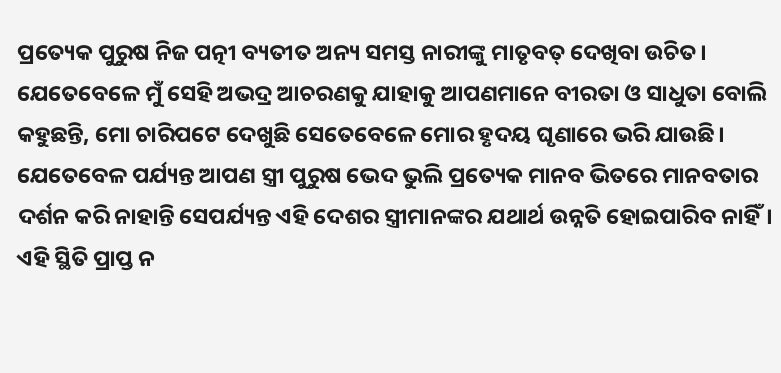ପ୍ରତ୍ୟେକ ପୁରୁଷ ନିଜ ପତ୍ନୀ ବ୍ୟତୀତ ଅନ୍ୟ ସମସ୍ତ ନାରୀଙ୍କୁ ମାତୃବତ୍ ଦେଖିବା ଉଚିତ। ଯେତେବେଳେ ମୁଁ ସେହି ଅଭଦ୍ର ଆଚରଣକୁ ଯାହାକୁ ଆପଣମାନେ ବୀରତା ଓ ସାଧୁତା ବୋଲି କହୁଛନ୍ତି, ମୋ ଚାରିପଟେ ଦେଖୁଛି ସେତେବେଳେ ମୋର ହୃଦୟ ଘୃଣାରେ ଭରି ଯାଉଛି। ଯେତେବେଳ ପର୍ଯ୍ୟନ୍ତ ଆପଣ ସ୍ତ୍ରୀ ପୁରୁଷ ଭେଦ ଭୁଲି ପ୍ରତ୍ୟେକ ମାନବ ଭିତରେ ମାନବତାର ଦର୍ଶନ କରି ନାହାନ୍ତି ସେପର୍ଯ୍ୟନ୍ତ ଏହି ଦେଶର ସ୍ତ୍ରୀମାନଙ୍କର ଯଥାର୍ଥ ଉନ୍ନତି ହୋଇପାରିବ ନାହିଁ। ଏହି ସ୍ଥିତି ପ୍ରାପ୍ତ ନ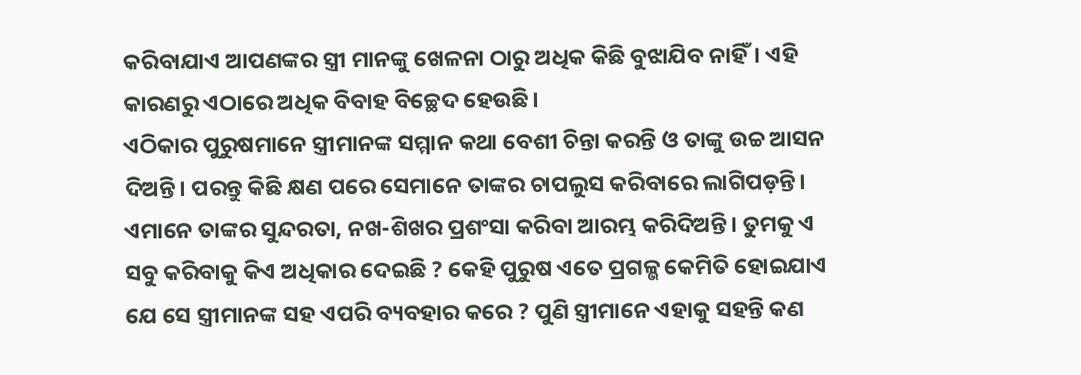କରିବାଯାଏ ଆପଣଙ୍କର ସ୍ତ୍ରୀ ମାନଙ୍କୁ ଖେଳନା ଠାରୁ ଅଧିକ କିଛି ବୁଝାଯିବ ନାହିଁ। ଏହି କାରଣରୁ ଏଠାରେ ଅଧିକ ବିବାହ ବିଚ୍ଛେଦ ହେଉଛି।
ଏଠିକାର ପୁରୁଷମାନେ ସ୍ତ୍ରୀମାନଙ୍କ ସମ୍ମାନ କଥା ବେଶୀ ଚିନ୍ତା କରନ୍ତି ଓ ତାଙ୍କୁ ଉଚ୍ଚ ଆସନ ଦିଅନ୍ତି। ପରନ୍ତୁ କିଛି କ୍ଷଣ ପରେ ସେମାନେ ତାଙ୍କର ଚାପଲୁସ କରିବାରେ ଲାଗିପଡ଼ନ୍ତି। ଏମାନେ ତାଙ୍କର ସୁନ୍ଦରତା, ନଖ-ଶିଖର ପ୍ରଶଂସା କରିବା ଆରମ୍ଭ କରିଦିଅନ୍ତି। ତୁମକୁ ଏ ସବୁ କରିବାକୁ କିଏ ଅଧିକାର ଦେଇଛି ? କେହି ପୁରୁଷ ଏତେ ପ୍ରଗଳ୍ଭ କେମିତି ହୋଇଯାଏ ଯେ ସେ ସ୍ତ୍ରୀମାନଙ୍କ ସହ ଏପରି ବ୍ୟବହାର କରେ ? ପୁଣି ସ୍ତ୍ରୀମାନେ ଏହାକୁ ସହନ୍ତି କଣ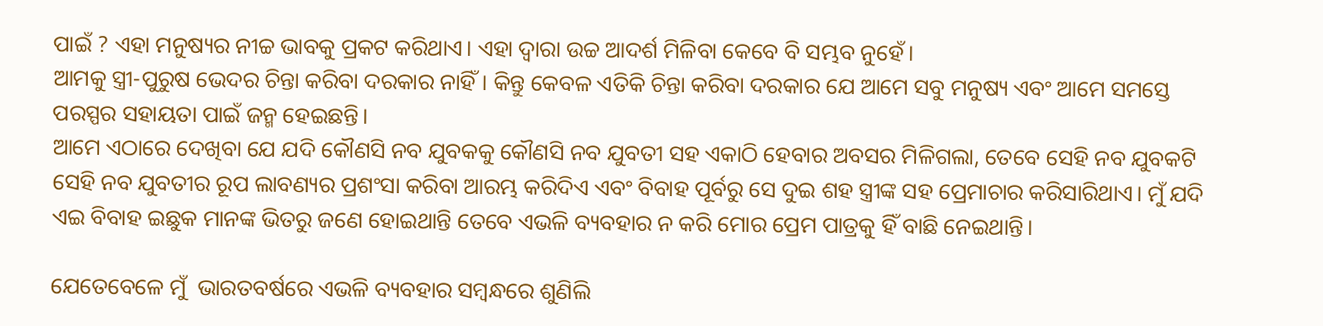ପାଇଁ ? ଏହା ମନୁଷ୍ୟର ନୀଚ୍ଚ ଭାବକୁ ପ୍ରକଟ କରିଥାଏ। ଏହା ଦ୍ୱାରା ଉଚ୍ଚ ଆଦର୍ଶ ମିଳିବା କେବେ ବି ସମ୍ଭବ ନୁହେଁ।
ଆମକୁ ସ୍ତ୍ରୀ-ପୁରୁଷ ଭେଦର ଚିନ୍ତା କରିବା ଦରକାର ନାହିଁ। କିନ୍ତୁ କେବଳ ଏତିକି ଚିନ୍ତା କରିବା ଦରକାର ଯେ ଆମେ ସବୁ ମନୁଷ୍ୟ ଏବଂ ଆମେ ସମସ୍ତେ ପରସ୍ପର ସହାୟତା ପାଇଁ ଜନ୍ମ ହେଇଛନ୍ତି।
ଆମେ ଏଠାରେ ଦେଖିବା ଯେ ଯଦି କୌଣସି ନବ ଯୁବକକୁ କୌଣସି ନବ ଯୁବତୀ ସହ ଏକାଠି ହେବାର ଅବସର ମିଳିଗଲା, ତେବେ ସେହି ନବ ଯୁବକଟି ସେହି ନବ ଯୁବତୀର ରୂପ ଲାବଣ୍ୟର ପ୍ରଶଂସା କରିବା ଆରମ୍ଭ କରିଦିଏ ଏବଂ ବିବାହ ପୂର୍ବରୁ ସେ ଦୁଇ ଶହ ସ୍ତ୍ରୀଙ୍କ ସହ ପ୍ରେମାଚାର କରିସାରିଥାଏ। ମୁଁ ଯଦି ଏଇ ବିବାହ ଇଛୁକ ମାନଙ୍କ ଭିତରୁ ଜଣେ ହୋଇଥାନ୍ତି ତେବେ ଏଭଳି ବ୍ୟବହାର ନ କରି ମୋର ପ୍ରେମ ପାତ୍ରକୁ ହିଁ ବାଛି ନେଇଥାନ୍ତି।

ଯେତେବେଳେ ମୁଁ  ଭାରତବର୍ଷରେ ଏଭଳି ବ୍ୟବହାର ସମ୍ବନ୍ଧରେ ଶୁଣିଲି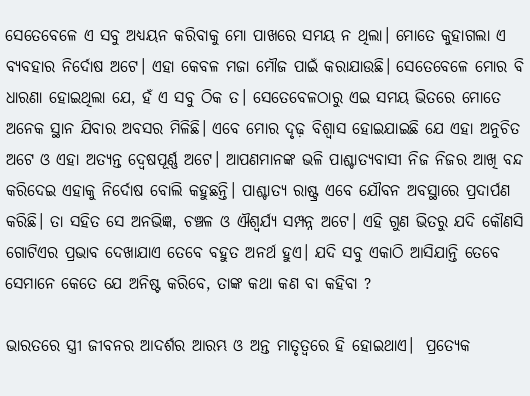ସେତେବେଳେ ଏ ସବୁ ଅଧ୍ୟୟନ କରିବାକୁ ମୋ ପାଖରେ ସମୟ ନ ଥିଲା। ମୋତେ କୁହାଗଲା ଏ ବ୍ୟବହାର ନିର୍ଦୋଷ ଅଟେ। ଏହା କେବଳ ମଜା ମୌଜ ପାଇଁ କରାଯାଉଛି। ସେତେବେଳେ ମୋର ବି ଧାରଣା ହୋଇଥିଲା ଯେ, ହଁ ଏ ସବୁ ଠିକ ତ। ସେତେବେଳଠାରୁ ଏଇ ସମୟ ଭିତରେ ମୋତେ ଅନେକ ସ୍ଥାନ ଯିବାର ଅବସର ମିଳିଛି। ଏବେ ମୋର ଦୃଢ଼ ବିଶ୍ୱାସ ହୋଇଯାଇଛି ଯେ ଏହା ଅନୁଚିତ ଅଟେ ଓ ଏହା ଅତ୍ୟନ୍ତ ଦ୍ଵେଷପୂର୍ଣ୍ଣ ଅଟେ। ଆପଣମାନଙ୍କ ଭଳି ପାଶ୍ଚାତ୍ୟବାସୀ ନିଜ ନିଜର ଆଖି ବନ୍ଦ କରିଦେଇ ଏହାକୁ ନିର୍ଦୋଷ ବୋଲି କହୁଛନ୍ତି। ପାଶ୍ଚାତ୍ୟ ରାଷ୍ଟ୍ର ଏବେ ଯୌବନ ଅବସ୍ଥାରେ ପ୍ରଦାର୍ପଣ କରିଛି। ତା ସହିତ ସେ ଅନଭିଜ୍ଞ, ଚଞ୍ଚଳ ଓ ଐଶ୍ୱର୍ଯ୍ୟ ସମ୍ପନ୍ନ ଅଟେ। ଏହି ଗୁଣ ଭିତରୁ ଯଦି କୌଣସି ଗୋଟିଏର ପ୍ରଭାବ ଦେଖାଯାଏ ତେବେ ବହୁତ ଅନର୍ଥ ହୁଏ। ଯଦି ସବୁ ଏକାଠି ଆସିଯାନ୍ତି ତେବେ ସେମାନେ କେତେ ଯେ ଅନିଷ୍ଟ କରିବେ, ତାଙ୍କ କଥା କଣ ବା କହିବା ?

ଭାରତରେ ସ୍ତ୍ରୀ ଜୀବନର ଆଦର୍ଶର ଆରମ୍ଭ ଓ ଅନ୍ତ ମାତୃତ୍ୱରେ ହି ହୋଇଥାଏ।  ପ୍ରତ୍ୟେକ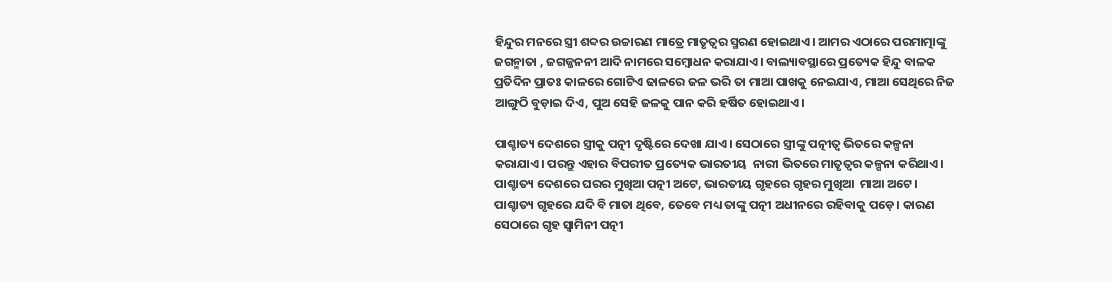ହିନ୍ଦୁର ମନରେ ସ୍ତ୍ରୀ ଶବ୍ଦର ଉଚ୍ଚାରଣ ମାତ୍ରେ ମାତୃତ୍ୱର ସ୍ମରଣ ହୋଇଥାଏ। ଆମର ଏଠାରେ ପରମାତ୍ମାଙ୍କୁ ଜଗନ୍ମାତା , ଜଗଜ୍ଜନନୀ ଆଦି ନାମରେ ସମ୍ବୋଧନ କରାଯାଏ। ବାଲ୍ୟାବସ୍ଥାରେ ପ୍ରତ୍ୟେକ ହିନ୍ଦୁ ବାଳକ ପ୍ରତିଦିନ ପ୍ରାତଃ କାଳରେ ଗୋଟିଏ ଢାଳରେ ଜଳ ଭରି ତା ମାଆ ପାଖକୁ ନେଇଯାଏ, ମାଆ ସେଥିରେ ନିଜ ଆଙ୍ଗୁଠି ବୁଡ଼ାଇ ଦିଏ, ପୁଅ ସେହି ଜଳକୁ ପାନ କରି ହର୍ଷିତ ହୋଇଥାଏ।

ପାଶ୍ଚାତ୍ୟ ଦେଶରେ ସ୍ତ୍ରୀକୁ ପତ୍ନୀ ଦୃଷ୍ଟିରେ ଦେଖା ଯାଏ। ସେଠାରେ ସ୍ତ୍ରୀଙ୍କୁ ପତ୍ନୀତ୍ୱ ଭିତରେ କଳ୍ପନା କରାଯାଏ। ପରନ୍ତୁ ଏହାର ବିପରୀତ ପ୍ରତ୍ୟେକ ଭାରତୀୟ  ନାରୀ ଭିତରେ ମାତୃତ୍ୱର କଳ୍ପନା କରିଥାଏ। ପାଶ୍ଚାତ୍ୟ ଦେଶରେ ଘରର ମୁଖିଆ ପତ୍ନୀ ଅଟେ, ଭାରତୀୟ ଗୃହରେ ଗୃହର ମୁଖିଆ  ମାଆ ଅଟେ। ପାଶ୍ଚାତ୍ୟ ଗୃହରେ ଯଦି ବି ମାତା ଥିବେ, ତେବେ ମଧ୍ୟ ତାଙ୍କୁ ପତ୍ନୀ ଅଧୀନରେ ରହିବାକୁ ପଡ଼େ। କାରଣ ସେଠାରେ ଗୃହ ସ୍ୱାମିନୀ ପତ୍ନୀ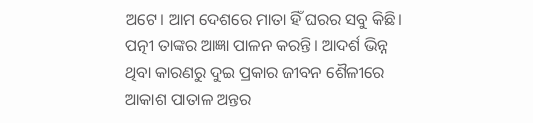ଅଟେ। ଆମ ଦେଶରେ ମାତା ହିଁ ଘରର ସବୁ କିଛି। ପତ୍ନୀ ତାଙ୍କର ଆଜ୍ଞା ପାଳନ କରନ୍ତି। ଆଦର୍ଶ ଭିନ୍ନ ଥିବା କାରଣରୁ ଦୁଇ ପ୍ରକାର ଜୀବନ ଶୈଳୀରେ ଆକାଶ ପାତାଳ ଅନ୍ତର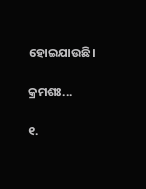ହୋଇଯାଉଛି।

କ୍ରମଶଃ...

୧.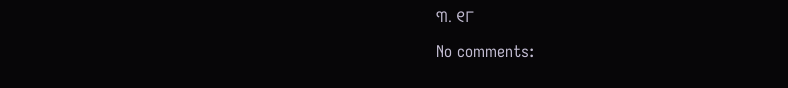୩. ୧୮

No comments: